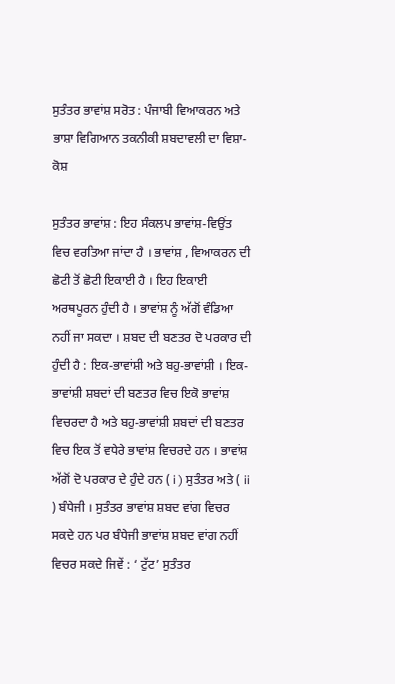ਸੁਤੰਤਰ ਭਾਵਾਂਸ਼ ਸਰੋਤ : ਪੰਜਾਬੀ ਵਿਆਕਰਨ ਅਤੇ ਭਾਸ਼ਾ ਵਿਗਿਆਨ ਤਕਨੀਕੀ ਸ਼ਬਦਾਵਲੀ ਦਾ ਵਿਸ਼ਾ-ਕੋਸ਼

ਸੁਤੰਤਰ ਭਾਵਾਂਸ਼ : ਇਹ ਸੰਕਲਪ ਭਾਵਾਂਸ਼-ਵਿਉਂਤ ਵਿਚ ਵਰਤਿਆ ਜਾਂਦਾ ਹੈ । ਭਾਵਾਂਸ਼ , ਵਿਆਕਰਨ ਦੀ ਛੋਟੀ ਤੋਂ ਛੋਟੀ ਇਕਾਈ ਹੈ । ਇਹ ਇਕਾਈ ਅਰਥਪੂਰਨ ਹੁੰਦੀ ਹੈ । ਭਾਵਾਂਸ਼ ਨੂੰ ਅੱਗੋਂ ਵੰਡਿਆ ਨਹੀਂ ਜਾ ਸਕਦਾ । ਸ਼ਬਦ ਦੀ ਬਣਤਰ ਦੋ ਪਰਕਾਰ ਦੀ ਹੁੰਦੀ ਹੈ : ਇਕ-ਭਾਵਾਂਸ਼ੀ ਅਤੇ ਬਹੁ-ਭਾਵਾਂਸ਼ੀ । ਇਕ-ਭਾਵਾਂਸ਼ੀ ਸ਼ਬਦਾਂ ਦੀ ਬਣਤਰ ਵਿਚ ਇਕੋ ਭਾਵਾਂਸ਼ ਵਿਚਰਦਾ ਹੈ ਅਤੇ ਬਹੁ-ਭਾਵਾਂਸ਼ੀ ਸ਼ਬਦਾਂ ਦੀ ਬਣਤਰ ਵਿਚ ਇਕ ਤੋਂ ਵਧੇਰੇ ਭਾਵਾਂਸ਼ ਵਿਚਰਦੇ ਹਨ । ਭਾਵਾਂਸ਼ ਅੱਗੋਂ ਦੋ ਪਰਕਾਰ ਦੇ ਹੁੰਦੇ ਹਨ ( i ) ਸੁਤੰਤਰ ਅਤੇ ( ii ) ਬੰਧੇਜੀ । ਸੁਤੰਤਰ ਭਾਵਾਂਸ਼ ਸ਼ਬਦ ਵਾਂਗ ਵਿਚਰ ਸਕਦੇ ਹਨ ਪਰ ਬੰਧੇਜੀ ਭਾਵਾਂਸ਼ ਸ਼ਬਦ ਵਾਂਗ ਨਹੀਂ ਵਿਚਰ ਸਕਦੇ ਜਿਵੇਂ : ‘ ਟੁੱਟ’ ਸੁਤੰਤਰ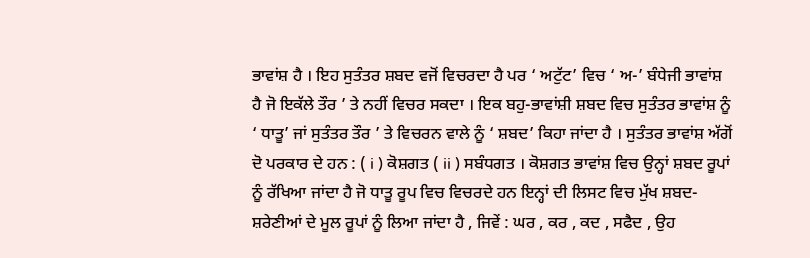ਭਾਵਾਂਸ਼ ਹੈ । ਇਹ ਸੁਤੰਤਰ ਸ਼ਬਦ ਵਜੋਂ ਵਿਚਰਦਾ ਹੈ ਪਰ ‘ ਅਟੁੱਟ’ ਵਿਚ ‘ ਅ-’ ਬੰਧੇਜੀ ਭਾਵਾਂਸ਼ ਹੈ ਜੋ ਇਕੱਲੇ ਤੌਰ ’ ਤੇ ਨਹੀਂ ਵਿਚਰ ਸਕਦਾ । ਇਕ ਬਹੁ-ਭਾਵਾਂਸ਼ੀ ਸ਼ਬਦ ਵਿਚ ਸੁਤੰਤਰ ਭਾਵਾਂਸ਼ ਨੂੰ ‘ ਧਾਤੂ’ ਜਾਂ ਸੁਤੰਤਰ ਤੌਰ ’ ਤੇ ਵਿਚਰਨ ਵਾਲੇ ਨੂੰ ‘ ਸ਼ਬਦ’ ਕਿਹਾ ਜਾਂਦਾ ਹੈ । ਸੁਤੰਤਰ ਭਾਵਾਂਸ਼ ਅੱਗੋਂ ਦੋ ਪਰਕਾਰ ਦੇ ਹਨ : ( i ) ਕੋਸ਼ਗਤ ( ii ) ਸਬੰਧਗਤ । ਕੋਸ਼ਗਤ ਭਾਵਾਂਸ਼ ਵਿਚ ਉਨ੍ਹਾਂ ਸ਼ਬਦ ਰੂਪਾਂ ਨੂੰ ਰੱਖਿਆ ਜਾਂਦਾ ਹੈ ਜੋ ਧਾਤੂ ਰੂਪ ਵਿਚ ਵਿਚਰਦੇ ਹਨ ਇਨ੍ਹਾਂ ਦੀ ਲਿਸਟ ਵਿਚ ਮੁੱਖ ਸ਼ਬਦ-ਸ਼ਰੇਣੀਆਂ ਦੇ ਮੂਲ ਰੂਪਾਂ ਨੂੰ ਲਿਆ ਜਾਂਦਾ ਹੈ , ਜਿਵੇਂ : ਘਰ , ਕਰ , ਕਦ , ਸਫੈਦ , ਉਹ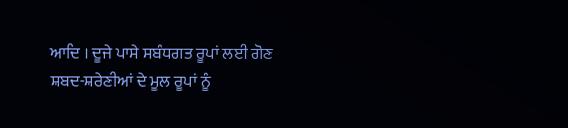ਆਦਿ । ਦੂਜੇ ਪਾਸੇ ਸਬੰਧਗਤ ਰੂਪਾਂ ਲਈ ਗੋਣ ਸ਼ਬਦ-ਸ਼ਰੇਣੀਆਂ ਦੇ ਮੂਲ ਰੂਪਾਂ ਨੂੰ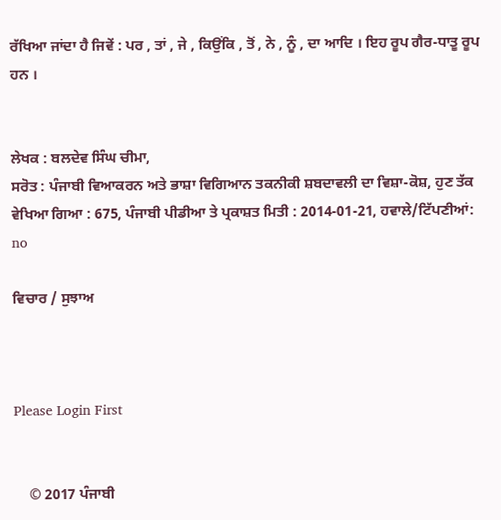ਰੱਖਿਆ ਜਾਂਦਾ ਹੈ ਜਿਵੇਂ : ਪਰ , ਤਾਂ , ਜੇ , ਕਿਉਂਕਿ , ਤੋਂ , ਨੇ , ਨੂੰ , ਦਾ ਆਦਿ । ਇਹ ਰੂਪ ਗੈਰ-ਧਾਤੂ ਰੂਪ ਹਨ ।


ਲੇਖਕ : ਬਲਦੇਵ ਸਿੰਘ ਚੀਮਾ,
ਸਰੋਤ : ਪੰਜਾਬੀ ਵਿਆਕਰਨ ਅਤੇ ਭਾਸ਼ਾ ਵਿਗਿਆਨ ਤਕਨੀਕੀ ਸ਼ਬਦਾਵਲੀ ਦਾ ਵਿਸ਼ਾ-ਕੋਸ਼, ਹੁਣ ਤੱਕ ਵੇਖਿਆ ਗਿਆ : 675, ਪੰਜਾਬੀ ਪੀਡੀਆ ਤੇ ਪ੍ਰਕਾਸ਼ਤ ਮਿਤੀ : 2014-01-21, ਹਵਾਲੇ/ਟਿੱਪਣੀਆਂ: no

ਵਿਚਾਰ / ਸੁਝਾਅ



Please Login First


    © 2017 ਪੰਜਾਬੀ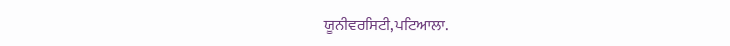ਯੂਨੀਵਰਸਿਟੀ,ਪਟਿਆਲਾ.